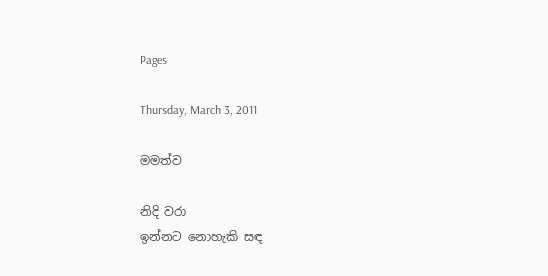Pages

Thursday, March 3, 2011

මමත්ව

නිදි වරා
ඉන්නට නොහැකි සඳ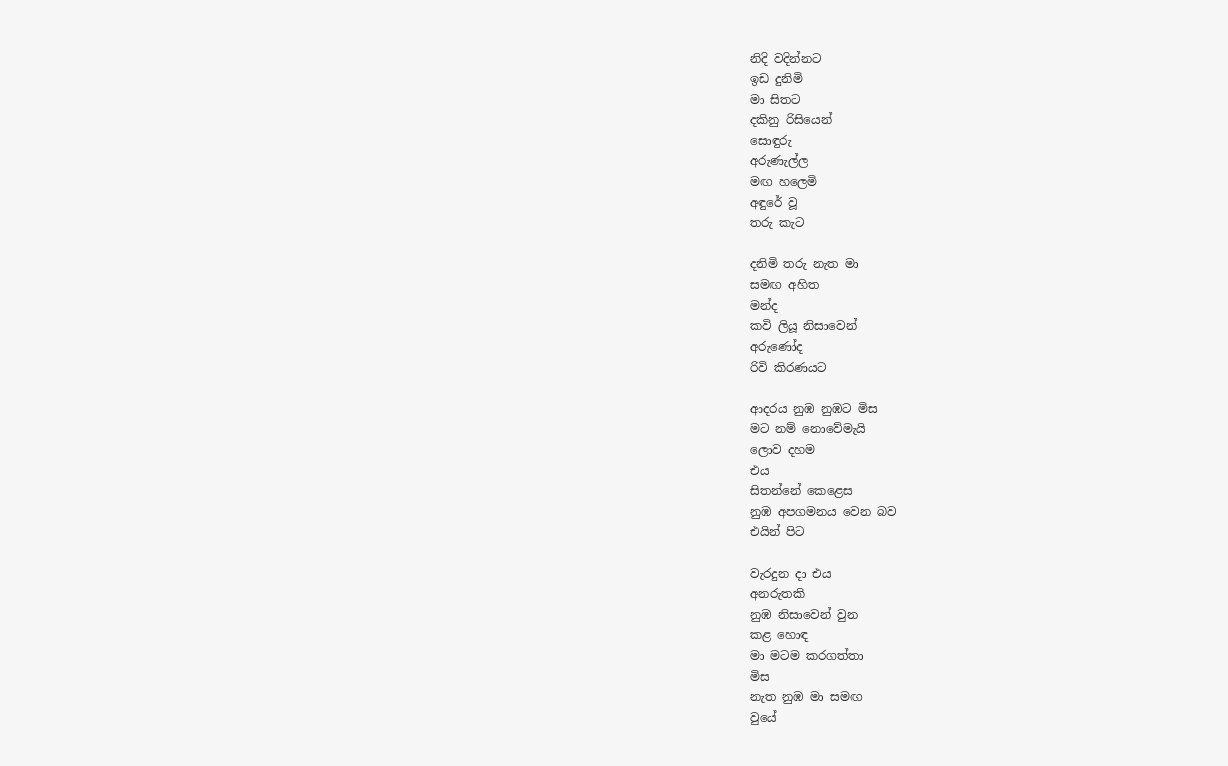නිදි වදින්නට
ඉඩ දුනිමි
මා සිතට
දකිනු රිසියෙන්
සොඳුරු
අරුණැල්ල
මඟ හලෙමි
අඳුරේ වූ
තරු කැට

දනිමි තරු නැත මා
සමඟ අහිත
මන්ද
කවි ලියූ නිසාවෙන්
අරුණෝද
රිවි කිරණයට

ආදරය නුඹ නුඹට මිස
මට නම් නොවේමැයි
ලොව දහම
එය
සිතන්නේ කෙළෙස
නුඹ අපගමනය වෙන බව
එයින් පිට

වැරදුන දා එය
අනරුතකි
නුඹ නිසාවෙන් වුන
කළ හොඳ
මා මටම කරගත්තා
මිස
නැත නුඹ මා සමඟ
වුයේ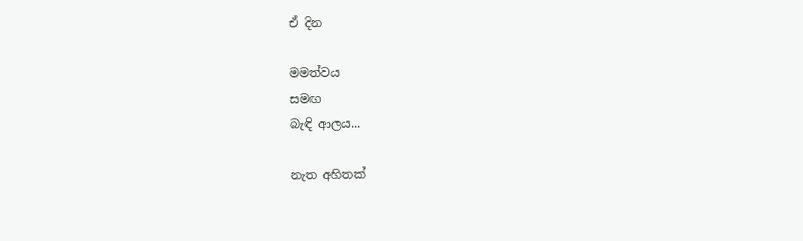ඒ දින

මමත්වය
සමඟ
බැඳි ආලය...

නැත අහිතක්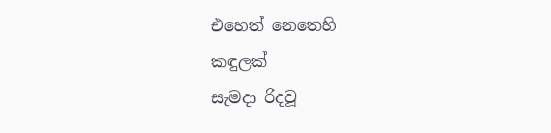එහෙත් නෙතෙහි
කඳුලක්
සැමදා රිදවූ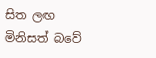සිත ලඟ
මිනිසත් බවේ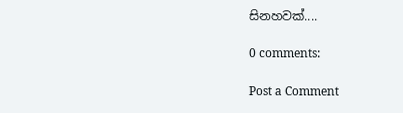සිනහවක්....

0 comments:

Post a Comment